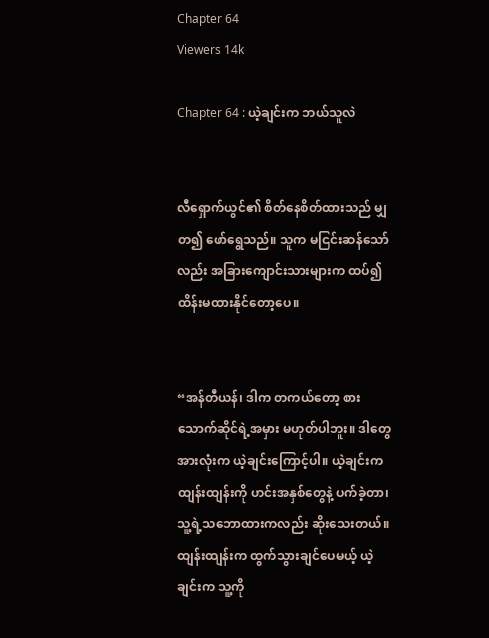Chapter 64
Viewers 14k

Chapter 64 : ယဲ့ချင်းက ဘယ်သူလဲ


လီရှောက်ယွင်၏ စိတ်နေစိတ်ထားသည် မျှတ၍ ဖော်ရွေသည်။ သူက မငြင်းဆန်သော်လည်း အခြားကျောင်းသားများက ထပ်၍ ထိန်းမထားနိုင်တော့ပေ။


“အန်တီယန်၊ ဒါက တကယ်တော့ စားသောက်ဆိုင်ရဲ့အမှား မဟုတ်ပါဘူး။ ဒါတွေအားလုံးက ယဲ့ချင်းကြောင့်ပါ။ ယဲ့ချင်းက ထျန်းထျန်းကို ဟင်းအနှစ်တွေနဲ့ ပက်ခဲ့တာ၊ သူ့ရဲ့သဘောထားကလည်း ဆိုးသေးတယ်။ ထျန်းထျန်းက ထွက်သွားချင်ပေမယ့် ယဲ့ချင်းက သူ့ကို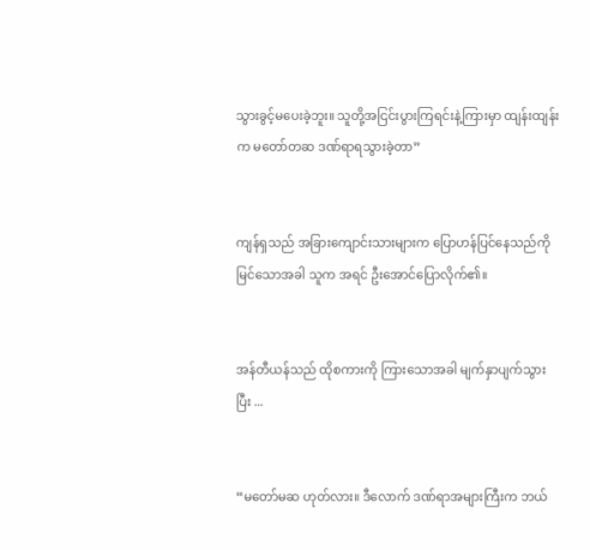သွားခွင့်မပေးခဲ့ဘူး။ သူတို့အငြင်းပွားကြရင်းနဲ့ကြားမှာ ထျန်းထျန်းက မတော်တဆ ဒဏ်ရာရသွားခဲ့တာ”


ကျန်ရှသည် အခြားကျောင်းသားများက ပြောဟန်ပြင်နေသည်ကို မြင်သောအခါ သူက အရင် ဦးအောင်ပြောလိုက်၏။


အန်တီယန်သည် ထိုစကားကို ကြားသောအခါ မျက်နှာပျက်သွားပြီး ...


“မတော်မဆ ဟုတ်လား။ ဒီလောက် ဒဏ်ရာအများကြီးက ဘယ်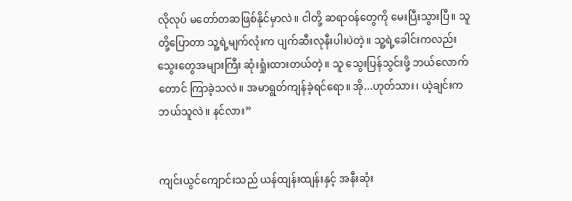လိုလုပ် မတော်တဆဖြစ်နိုင်မှာလဲ။ ငါတို့ ဆရာဝန်တွေကို မေးပြီးသွားပြီ။ သူတို့ပြောတာ သူ့ရဲ့မျက်လုံးက ပျက်ဆီးလုနီးပါးပဲတဲ့။ သူ့ရဲ့ခေါင်းကလည်း သွေးတွေအများကြီး ဆုံးရှုံးထားတယ်တဲ့။ သူ သွေးပြန်သွင်းဖို့ ဘယ်လောက်တောင် ကြာခဲ့သလဲ။ အမာရွတ်ကျန်ခဲ့ရင်ရော။ အို...ဟုတ်သား၊ ယဲ့ချင်းက ဘယ်သူလဲ။ နင်လား”


ကျင်းယွင်ကျောင်းသည် ယန်ထျန်းထျန်းနှင့် အနီးဆုံး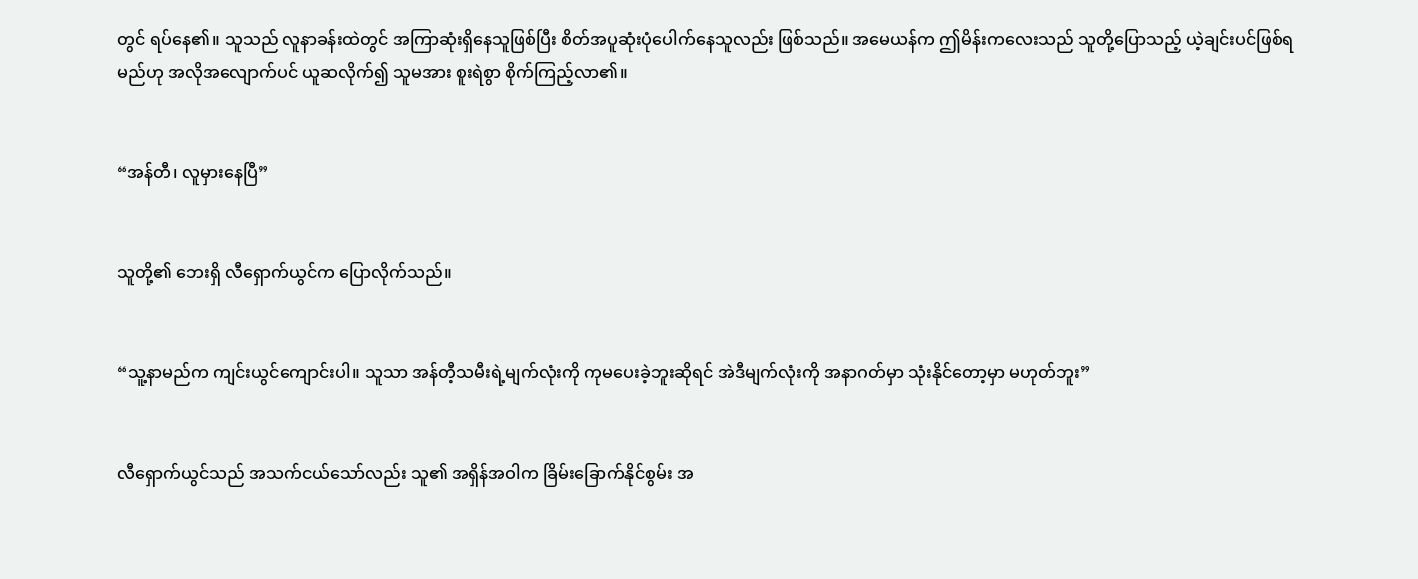တွင် ရပ်နေ၏။ သူသည် လူနာခန်းထဲတွင် အကြာဆုံးရှိနေသူဖြစ်ပြီး စိတ်အပူဆုံးပုံပေါက်နေသူလည်း ဖြစ်သည်။ အမေယန်က ဤမိန်းကလေးသည် သူတို့ပြောသည့် ယဲ့ချင်းပင်ဖြစ်ရမည်ဟု အလိုအလျောက်ပင် ယူဆလိုက်၍ သူမအား စူးရဲစွာ စိုက်ကြည့်လာ၏။


“အန်တီ၊ လူမှားနေပြီ”


သူတို့၏ ဘေးရှိ လီရှောက်ယွင်က ပြောလိုက်သည်။


“သူ့နာမည်က ကျင်းယွင်ကျောင်းပါ။ သူသာ အန်တီ့သမီးရဲ့မျက်လုံးကို ကုမပေးခဲ့ဘူးဆိုရင် အဲဒီမျက်လုံးကို အနာဂတ်မှာ သုံးနိုင်တော့မှာ မဟုတ်ဘူး”


လီရှောက်ယွင်သည် အသက်ငယ်သော်လည်း သူ၏ အရှိန်အဝါက ခြိမ်းခြောက်နိုင်စွမ်း အ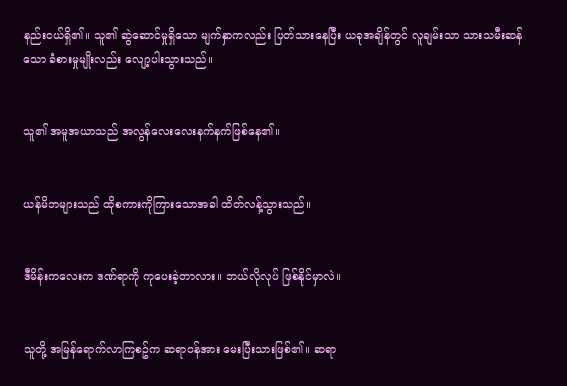နည်းငယ်ရှိ၏။ သူ၏ ဆွဲဆောင်မှုရှိသော မျက်နှာကလည်း ပြတ်သားနေပြီး ယခုအချိန်တွင် လူချမ်းသာ သားသမီးဆန်သော ခံစားမှုမျိုးလည်း လျော့ပါးသွားသည်။


သူ၏ အမူအယာသည် အလွန်လေးလေးနက်နက်ဖြစ်နေ၏။


ယန်မိဘများသည် ထိုစကားကိုကြားသောအခါ ထိတ်လန့်သွားသည်။


ဒီမိန်းကလေးက ဒဏ်ရာကို ကုပေးခဲ့တာလား။ ဘယ်လိုလုပ် ဖြစ်နိုင်မှာလဲ။


သူတို့ အမြန်ရောက်လာကြစဥ်က ဆရာဝန်အား မေးပြီးသားဖြစ်၏။ ဆရာ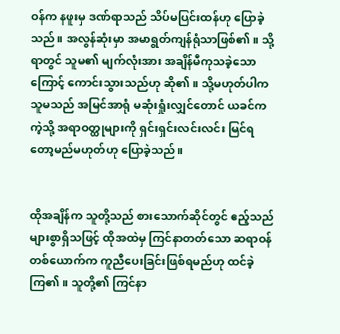ဝန်က နဖူးမှ ဒဏ်ရာသည် သိပ်မပြင်းထန်ဟု ပြောခဲ့သည်။ အလွန်ဆုံးမှာ အမာရွတ်ကျန်ရုံသာဖြစ်၏။ သို့ရာတွင် သူမ၏ မျက်လုံးအား အချိန်မီကုသခဲ့သောကြောင့် ကောင်းသွားသည်ဟု ဆို၏။ သို့မဟုတ်ပါက သူမသည် အမြင်အာရုံ မဆုံးရှုံးလျှင်တောင် ယခင်ကကဲ့သို့ အရာဝတ္ထုများကို ရှင်းရှင်းလင်းလင်း မြင်ရတော့မည်မဟုတ်ဟု ပြောခဲ့သည်။


ထိုအချိန်က သူတို့သည် စားသောက်ဆိုင်တွင် ဧည့်သည်များစွာရှိသဖြင့် ထိုအထဲမှ ကြင်နာတတ်သော ဆရာဝန်တစ်ယောက်က ကူညီပေးခြင်းဖြစ်ရမည်ဟု ထင်ခဲ့ကြ၏။ သူတို့၏ ကြင်နာ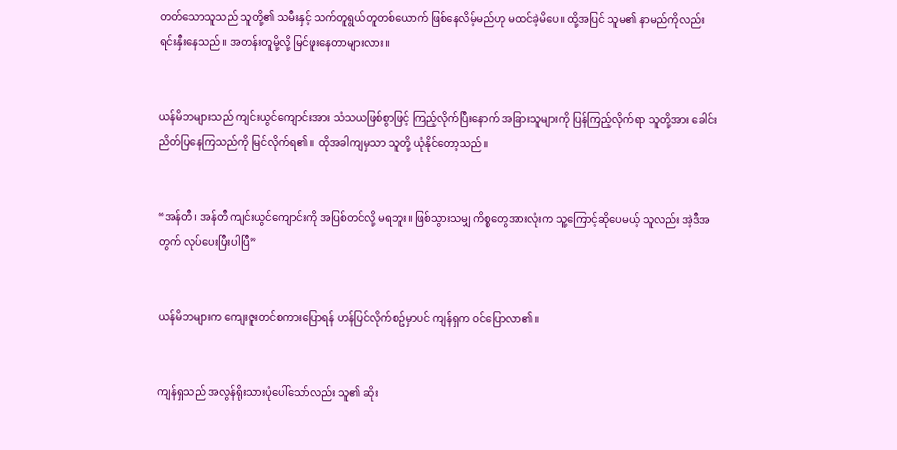တတ်သောသူသည် သူတို့၏ သမီးနှင့် သက်တူရွယ်တူတစ်ယောက် ဖြစ်နေလိမ့်မည်ဟု မထင်ခဲ့မိပေ။ ထို့အပြင် သူမ၏ နာမည်ကိုလည်း ရင်းနှီးနေသည်။ အတန်းတူမို့လို့ မြင်ဖူးနေတာများလား။


ယန်မိဘများသည် ကျင်းယွင်ကျောင်းအား သံသယဖြစ်စွာဖြင့် ကြည့်လိုက်ပြီးနောက် အခြားသူများကို ပြန်ကြည့်လိုက်ရာ သူတို့အား ခေါင်းညိတ်ပြနေကြသည်ကို မြင်လိုက်ရ၏။ ထိုအခါကျမှသာ သူတို့ ယုံနိုင်တော့သည်။


“အန်တီ၊ အန်တီ ကျင်းယွင်ကျောင်းကို အပြစ်တင်လို့ မရဘူး။ ဖြစ်သွားသမျှ ကိစ္စတွေအားလုံးက သူ့ကြောင့်ဆိုပေမယ့် သူလည်း အဲ့ဒီအတွက် လုပ်ပေးပြီးပါပြီ”


ယန်မိဘများက ကျေးဇူးတင်စကားပြောရန် ဟန်ပြင်လိုက်စဥ်မှာပင် ကျန်ရှက ဝင်ပြောလာ၏။


ကျန်ရှသည် အလွန်ရိုးသားပုံပေါ်သော်လည်း သူ၏ ဆိုး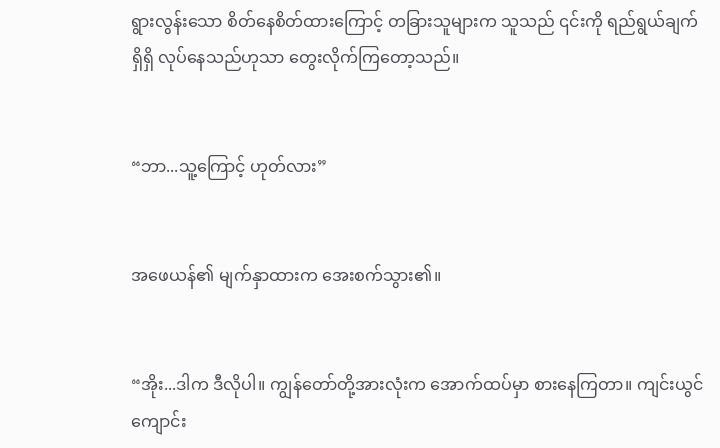ရွားလွန်းသော စိတ်နေစိတ်ထားကြောင့် တခြားသူများက သူသည် ၎င်းကို ရည်ရွယ်ချက်ရှိရှိ လုပ်နေသည်ဟုသာ တွေးလိုက်ကြတော့သည်။


“ဘာ...သူ့ကြောင့် ဟုတ်လား”


အဖေယန်၏ မျက်နှာထားက အေးစက်သွား၏။


“အိုး...ဒါက ဒီလိုပါ။ ကျွန်တော်တို့အားလုံးက အောက်ထပ်မှာ စားနေကြတာ။ ကျင်းယွင်ကျောင်း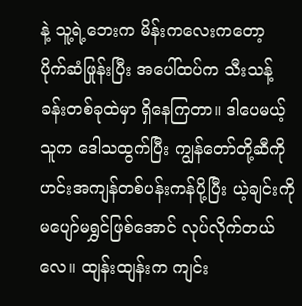နဲ့ သူ့ရဲ့ဘေးက မိန်းကလေးကတော့ ပိုက်ဆံဖြုန်းပြီး အပေါ်ထပ်က သီးသန့်ခန်းတစ်ခုထဲမှာ ရှိနေကြတာ။ ဒါပေမယ့် သူက ဒေါသထွက်ပြီး ကျွန်တော်တို့ဆီကို ဟင်းအကျန်တစ်ပန်းကန်ပို့ပြီး ယဲ့ချင်းကို မပျော်မရွှင်ဖြစ်အောင် လုပ်လိုက်တယ်လေ။ ထျန်းထျန်းက ကျင်း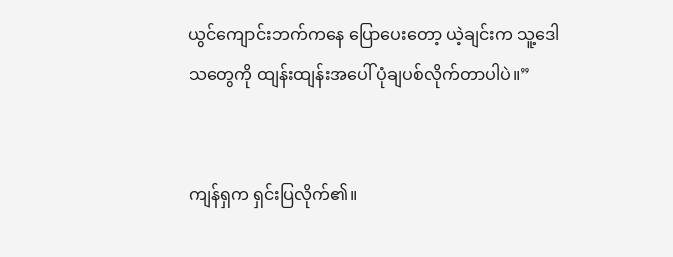ယွင်ကျောင်းဘက်ကနေ ပြောပေးတော့ ယဲ့ချင်းက သူ့ဒေါသတွေကို ထျန်းထျန်းအပေါ် ပုံချပစ်လိုက်တာပါပဲ။”


ကျန်ရှက ရှင်းပြလိုက်၏။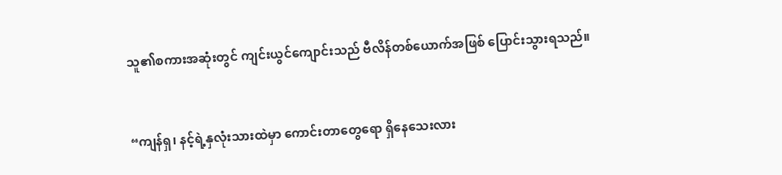သူ၏စကားအဆုံးတွင် ကျင်းယွင်ကျောင်းသည် ဗီလိန်တစ်ယောက်အဖြစ် ပြောင်းသွားရသည်။


“ကျန်ရှ၊ နင့်ရဲ့နှလုံးသားထဲမှာ ကောင်းတာတွေရော ရှိနေသေးလား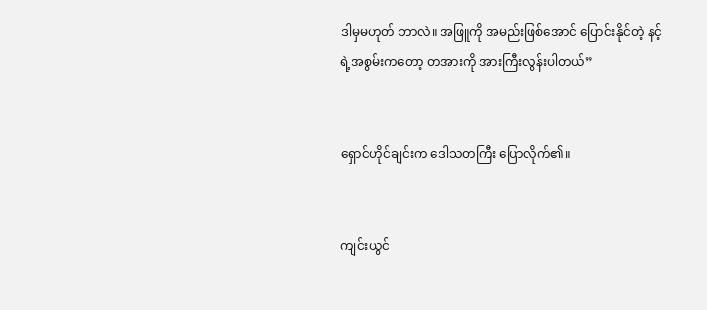ဒါမှမဟုတ် ဘာလဲ။ အဖြူကို အမည်းဖြစ်အောင် ပြောင်းနိုင်တဲ့ နင့်ရဲ့အစွမ်းကတော့ တအားကို အားကြီးလွန်းပါတယ်”


ရှောင်ဟိုင်ချင်းက ဒေါသတကြီး ပြောလိုက်၏။


ကျင်းယွင်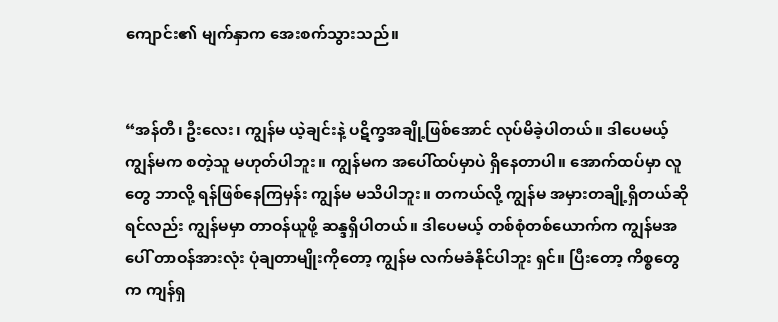ကျောင်း၏ မျက်နှာက အေးစက်သွားသည်။


“အန်တီ၊ ဦးလေး၊ ကျွန်မ ယဲ့ချင်းနဲ့ ပဋိက္ခအချို့ဖြစ်အောင် လုပ်မိခဲ့ပါတယ်။ ဒါပေမယ့် ကျွန်မက စတဲ့သူ မဟုတ်ပါဘူး။ ကျွန်မက အပေါ်ထပ်မှာပဲ ရှိနေတာပါ။ အောက်ထပ်မှာ လူတွေ ဘာလို့ ရန်ဖြစ်နေကြမှန်း ကျွန်မ မသိပါဘူး။ တကယ်လို့ ကျွန်မ အမှားတချို့ရှိတယ်ဆိုရင်လည်း ကျွန်မမှာ တာဝန်ယူဖို့ ဆန္ဒရှိပါတယ်။ ဒါပေမယ့် တစ်စုံတစ်ယောက်က ကျွန်မအပေါ် တာဝန်အားလုံး ပုံချတာမျိုးကိုတော့ ကျွန်မ လက်မခံနိုင်ပါဘူး ရှင်။ ပြီးတော့ ကိစ္စတွေက ကျန်ရှ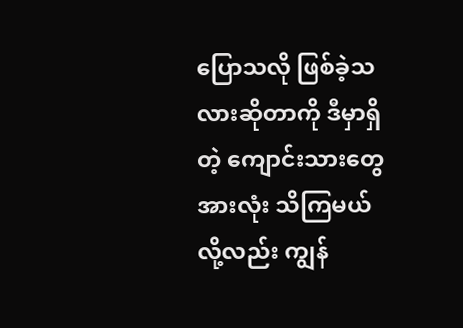ပြောသလို ဖြစ်ခဲ့သလားဆိုတာကို ဒီမှာရှိတဲ့ ကျောင်းသားတွေအားလုံး သိကြမယ်လို့လည်း ကျွန်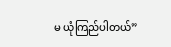မ ယုံကြည်ပါတယ်”